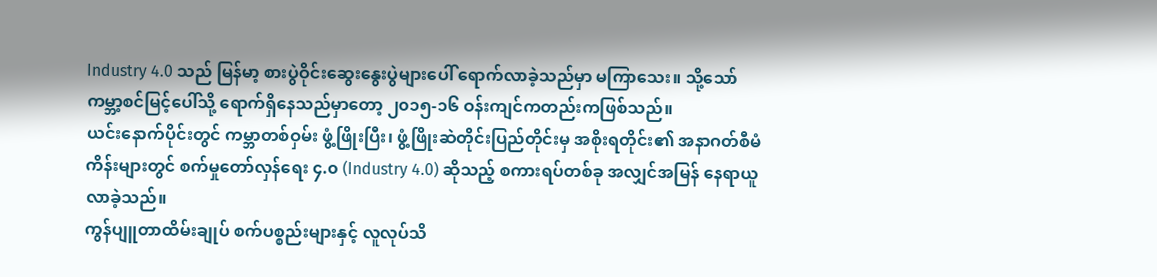Industry 4.0 သည် မြန်မာ့ စားပွဲဝိုင်းဆွေးနွေးပွဲများပေါ် ရောက်လာခဲ့သည်မှာ မကြာသေး။ သို့သော် ကမ္ဘာ့စင်မြင့်ပေါ်သို့ ရောက်ရှိနေသည်မှာတော့ ၂၀၁၅-၁၆ ဝန်းကျင်ကတည်းကဖြစ်သည်။
ယင်းနောက်ပိုင်းတွင် ကမ္ဘာတစ်ဝှမ်း ဖွံ့ဖြိုးပြီး၊ ဖွံ့ဖြိုးဆဲတိုင်းပြည်တိုင်းမှ အစိုးရတိုင်း၏ အနာဂတ်စီမံကိန်းများတွင် စက်မှုတော်လှန်ရေး ၄.၀ (Industry 4.0) ဆိုသည့် စကားရပ်တစ်ခု အလျှင်အမြန် နေရာယူလာခဲ့သည်။
ကွန်ပျူတာထိမ်းချုပ် စက်ပစ္စည်းများနှင့် လူလုပ်သိ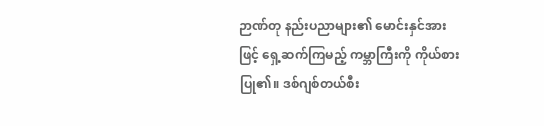ဉာဏ်တု နည်းပညာများ၏ မောင်းနှင်အားဖြင့် ရှေ့ဆက်ကြမည့် ကမ္ဘာကြီးကို ကိုယ်စားပြု၏။ ဒစ်ဂျစ်တယ်စီး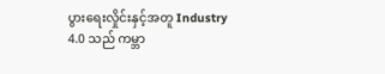ပွားရေးလှိုင်းနှင့်အတူ Industry 4.0 သည် ကမ္ဘာ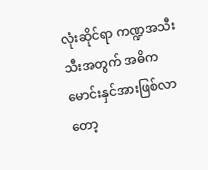လုံးဆိုင်ရာ ကဏ္ဍအသီးသီးအတွက် အဓိက မောင်းနှင်အားဖြစ်လာတော့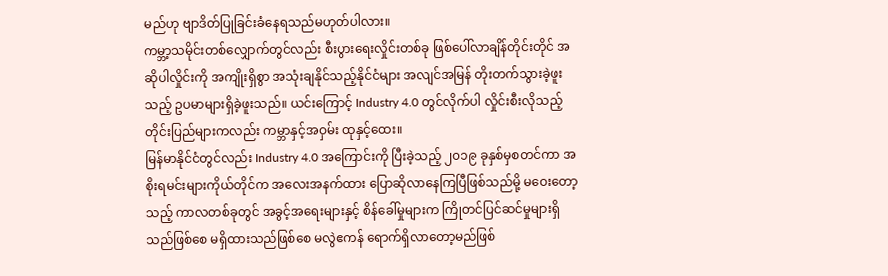မည်ဟု ဗျာဒိတ်ပြုခြင်းခံနေရသည်မဟုတ်ပါလား။
ကမ္ဘာ့သမိုင်းတစ်လျှောက်တွင်လည်း စီးပွားရေးလှိုင်းတစ်ခု ဖြစ်ပေါ်လာချိန်တိုင်းတိုင် အဆိုပါလှိုင်းကို အကျိုးရှိစွာ အသုံးချနိုင်သည့်နိုင်ငံများ အလျင်အမြန် တိုးတက်သွားခဲ့ဖူးသည့် ဥပမာများရှိခဲ့ဖူးသည်။ ယင်းကြောင့် Industry 4.0 တွင်လိုက်ပါ လှိုင်းစီးလိုသည့် တိုင်းပြည်များကလည်း ကမ္ဘာနှင့်အဝှမ်း ထုနှင့်ထေး။
မြန်မာနိုင်ငံတွင်လည်း Industry 4.0 အကြောင်းကို ပြီးခဲ့သည့် ၂၀၁၉ ခုနှစ်မှစတင်ကာ အစိုးရမင်းများကိုယ်တိုင်က အလေးအနက်ထား ပြောဆိုလာနေကြပြီဖြစ်သည်မို့ မဝေးတော့သည့် ကာလတစ်ခုတွင် အခွင့်အရေးများနှင့် စိန်ခေါ်မှုများက ကြိုတင်ပြင်ဆင်မှုများရှိသည်ဖြစ်စေ မရှိထားသည်ဖြစ်စေ မလွဲဧကန် ရောက်ရှိလာတော့မည်ဖြစ်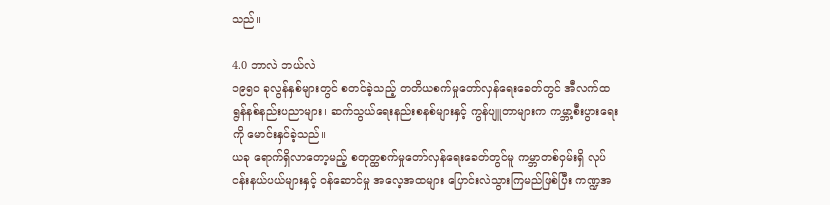သည်။

4.0 ဘာလဲ ဘယ်လဲ
၁၉၅၀ ခုလွန်နှစ်များတွင် စတင်ခဲ့သည့် တတိယစက်မှုတော်လှန်ရေးခေတ်တွင် အီလက်ထရွန်နစ်နည်းပညာများ၊ ဆက်သွယ်ရေးနည်းစနစ်များနှင့် ကွန်ပျူတာများက ကမ္ဘာ့စီးပွားရေးကို မောင်းနှင်ခဲ့သည်။
ယခု ရောက်ရှိလာတော့မည့် စတုတ္ထစက်မှုတော်လှန်ရေးခေတ်တွင်မူ ကမ္ဘာတစ်ဝှမ်းရှိ လုပ်ငန်းနယ်ပယ်များနှင့် ဝန်ဆောင်မှု အလေ့အထများ ပြောင်းလဲသွားကြမည်ဖြစ်ပြီး ကဏ္ဍအ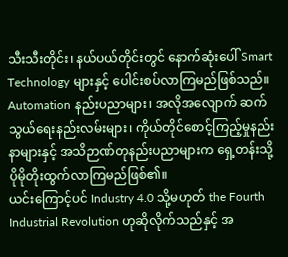သီးသီးတိုင်း၊ နယ်ပယ်တိုင်းတွင် နောက်ဆုံးပေါ် Smart Technology များနှင့် ပေါင်းစပ်လာကြမည်ဖြစ်သည်။ Automation နည်းပညာများ၊ အလိုအလျောက် ဆက်သွယ်ရေးနည်းလမ်းများ၊ ကိုယ်တိုင်စောင့်ကြည့်မှုနည်းနာများနှင့် အသိဉာဏ်တုနည်းပညာများက ရှေ့တန်းသို့ ပိုမိုတိုးထွက်လာကြမည်ဖြစ်၏။
ယင်းကြောင့်ပင် Industry 4.0 သို့မဟုတ် the Fourth Industrial Revolution ဟုဆိုလိုက်သည်နှင့် အ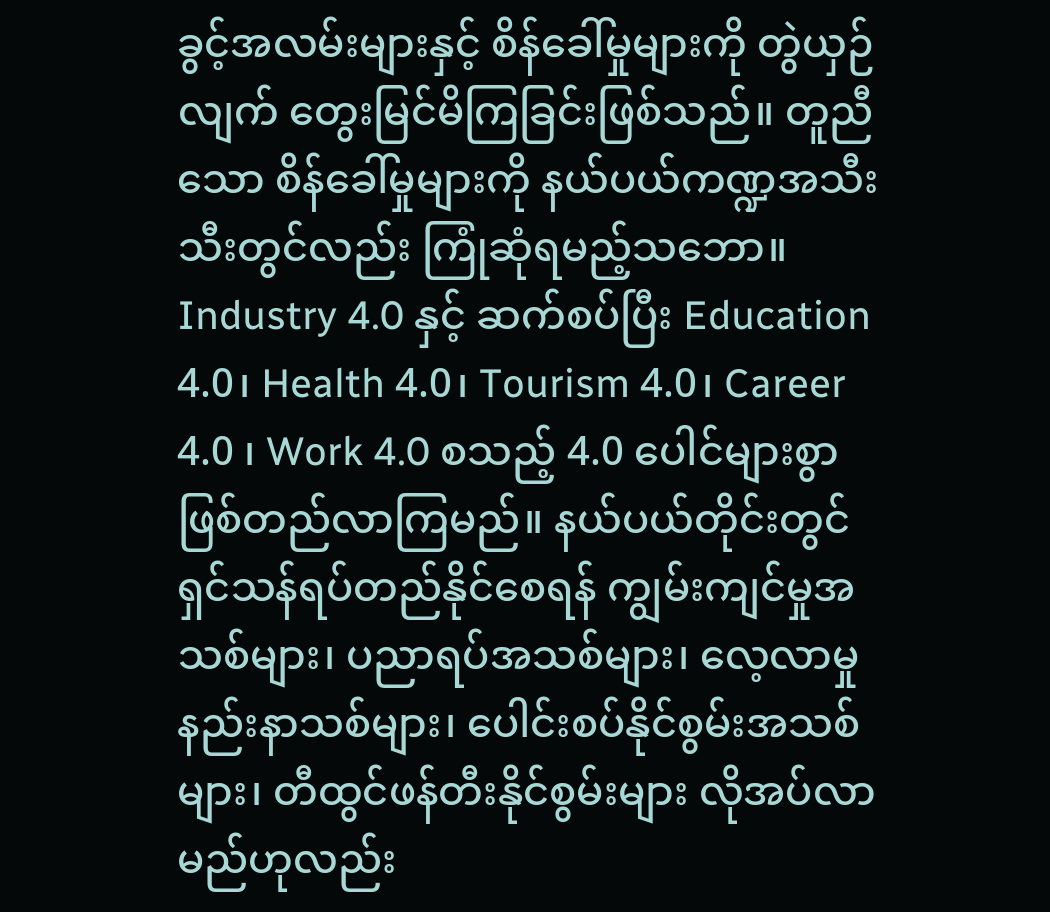ခွင့်အလမ်းများနှင့် စိန်ခေါ်မှုများကို တွဲယှဉ်လျက် တွေးမြင်မိကြခြင်းဖြစ်သည်။ တူညီသော စိန်ခေါ်မှုများကို နယ်ပယ်ကဏ္ဍအသီးသီးတွင်လည်း ကြုံဆုံရမည့်သဘော။
Industry 4.0 နှင့် ဆက်စပ်ပြီး Education 4.0၊ Health 4.0၊ Tourism 4.0၊ Career 4.0 ၊ Work 4.0 စသည့် 4.0 ပေါင်များစွာ ဖြစ်တည်လာကြမည်။ နယ်ပယ်တိုင်းတွင် ရှင်သန်ရပ်တည်နိုင်စေရန် ကျွမ်းကျင်မှုအသစ်များ၊ ပညာရပ်အသစ်များ၊ လေ့လာမှုနည်းနာသစ်များ၊ ပေါင်းစပ်နိုင်စွမ်းအသစ်များ၊ တီထွင်ဖန်တီးနိုင်စွမ်းများ လိုအပ်လာမည်ဟုလည်း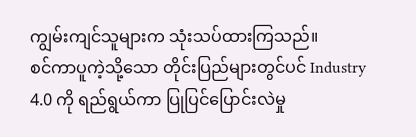ကျွမ်းကျင်သူများက သုံးသပ်ထားကြသည်။
စင်ကာပူကဲ့သို့သော တိုင်းပြည်များတွင်ပင် Industry 4.0 ကို ရည်ရွယ်ကာ ပြုပြင်ပြောင်းလဲမှု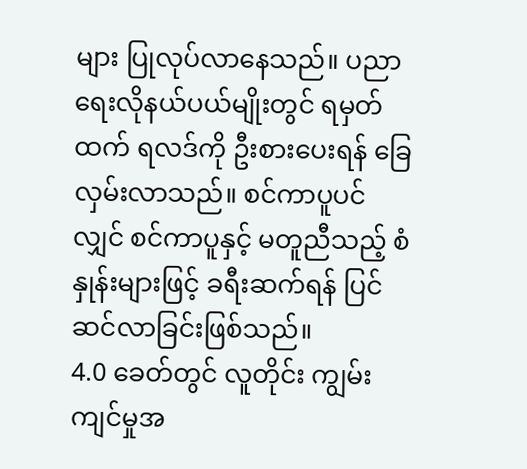များ ပြုလုပ်လာနေသည်။ ပညာရေးလိုနယ်ပယ်မျိုးတွင် ရမှတ်ထက် ရလဒ်ကို ဦးစားပေးရန် ခြေလှမ်းလာသည်။ စင်ကာပူပင်လျှင် စင်ကာပူနှင့် မတူညီသည့် စံနှုန်းများဖြင့် ခရီးဆက်ရန် ပြင်ဆင်လာခြင်းဖြစ်သည်။
4.0 ခေတ်တွင် လူတိုင်း ကျွမ်းကျင်မှုအ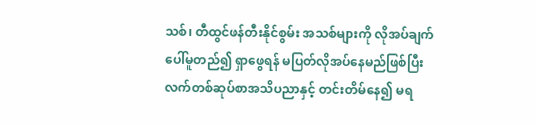သစ်၊ တီထွင်ဖန်တီးနိုင်စွမ်း အသစ်များကို လိုအပ်ချက်ပေါ်မူတည်၍ ရှာဖွေရန် မပြတ်လိုအပ်နေမည်ဖြစ်ပြီး လက်တစ်ဆုပ်စာအသိပညာနှင့် တင်းတိမ်နေ၍ မရ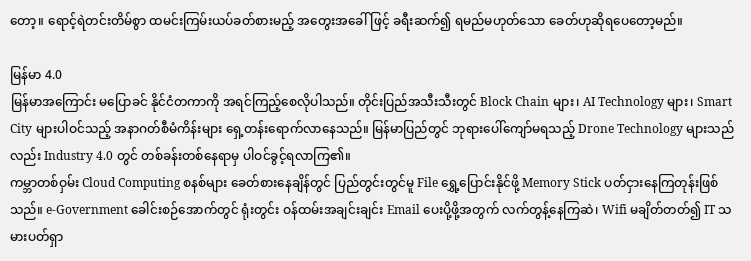တော့။ ရောင့်ရဲတင်းတိမ်စွာ ထမင်းကြမ်းယပ်ခတ်စားမည့် အတွေးအခေါ်ဖြင့် ခရီးဆက်၍ ရမည်မဟုတ်သော ခေတ်ဟုဆိုရပေတော့မည်။

မြန်မာ 4.0
မြန်မာအကြောင်း မပြောခင် နိုင်ငံတကာကို အရင်ကြည့်စေလိုပါသည်။ တိုင်းပြည်အသီးသီးတွင် Block Chain များ၊ AI Technology များ၊ Smart City များပါဝင်သည့် အနာဂတ်စီမံကိန်းများ ရှေ့တန်းရောက်လာနေသည်။ မြန်မာပြည်တွင် ဘုရားပေါ်ကျော်မရသည့် Drone Technology များသည်လည်း Industry 4.0 တွင် တစ်ခန်းတစ်နေရာမှ ပါဝင်ခွင့်ရလာကြ၏။
ကမ္ဘာတစ်ဝှမ်း Cloud Computing စနစ်များ ခေတ်စားနေချိန်တွင် ပြည်တွင်းတွင်မူ File ရွှေ့ပြောင်းနိုင်ဖို့ Memory Stick ပတ်ငှားနေကြတုန်းဖြစ်သည်။ e-Government ခေါင်းစဉ်အောက်တွင် ရုံးတွင်း ဝန်ထမ်းအချင်းချင်း Email ပေးပို့ဖို့အတွက် လက်တွန့်နေကြဆဲ၊ Wifi မချိတ်တတ်၍ IT သမားပတ်ရှာ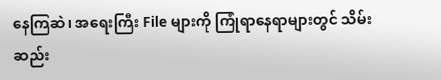နေကြဆဲ၊ အရေးကြီး File များကို ကြုံရာနေရာများတွင် သိမ်းဆည်း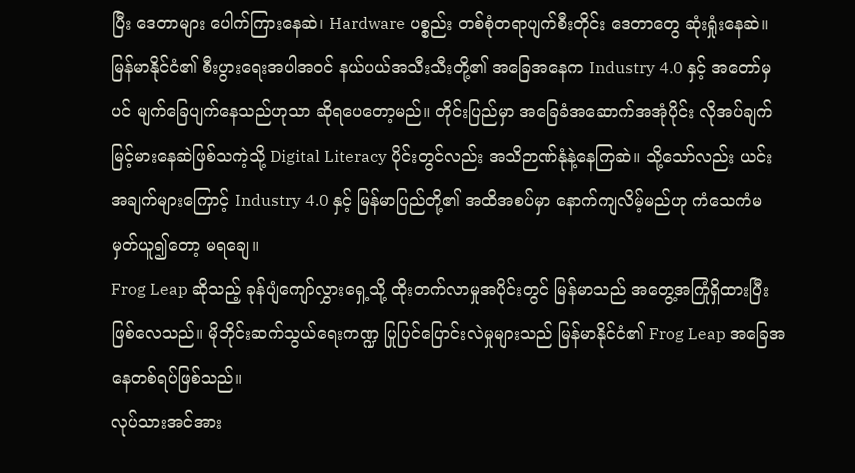ပြီး ဒေတာများ ပေါက်ကြားနေဆဲ၊ Hardware ပစ္စည်း တစ်စုံတရာပျက်စီးတိုင်း ဒေတာတွေ ဆုံးရှုံးနေဆဲ။
မြန်မာနိုင်ငံ၏ စီးပွားရေးအပါအဝင် နယ်ပယ်အသီးသီးတို့၏ အခြေအနေက Industry 4.0 နှင့် အတော်မှပင် မျက်ခြေပျက်နေသည်ဟုသာ ဆိုရပေတော့မည်။ တိုင်းပြည်မှာ အခြေခံအဆောက်အအုံပိုင်း လိုအပ်ချက် မြင့်မားနေဆဲဖြစ်သကဲ့သို့ Digital Literacy ပိုင်းတွင်လည်း အသိဉာဏ်နုံနဲ့နေကြဆဲ။ သို့သော်လည်း ယင်းအချက်များကြောင့် Industry 4.0 နှင့် မြန်မာပြည်တို့၏ အထိအစပ်မှာ နောက်ကျလိမ့်မည်ဟု ကံသေကံမ မှတ်ယူ၍တော့ မရချေ။
Frog Leap ဆိုသည့် ခုန်ပျံကျော်လွှားရှေ့သို့ ထိုးတက်လာမှုအပိုင်းတွင် မြန်မာသည် အတွေ့အကြုံရှိထားပြီးဖြစ်လေသည်။ မိုဘိုင်းဆက်သွယ်ရေးကဏ္ဍ ပြုပြင်ပြောင်းလဲမှုများသည် မြန်မာနိုင်ငံ၏ Frog Leap အခြေအနေတစ်ရပ်ဖြစ်သည်။
လုပ်သားအင်အား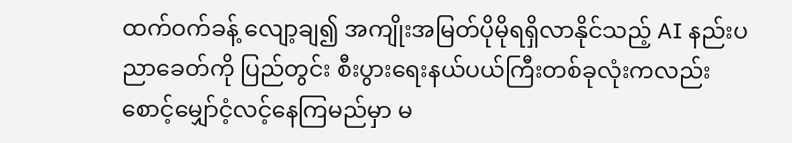ထက်ဝက်ခန့် လျော့ချ၍ အကျိုးအမြတ်ပိုမိုရရှိလာနိုင်သည့် AI နည်းပညာခေတ်ကို ပြည်တွင်း စီးပွားရေးနယ်ပယ်ကြီးတစ်ခုလုံးကလည်း စောင့်မျှော်ငံ့လင့်နေကြမည်မှာ မ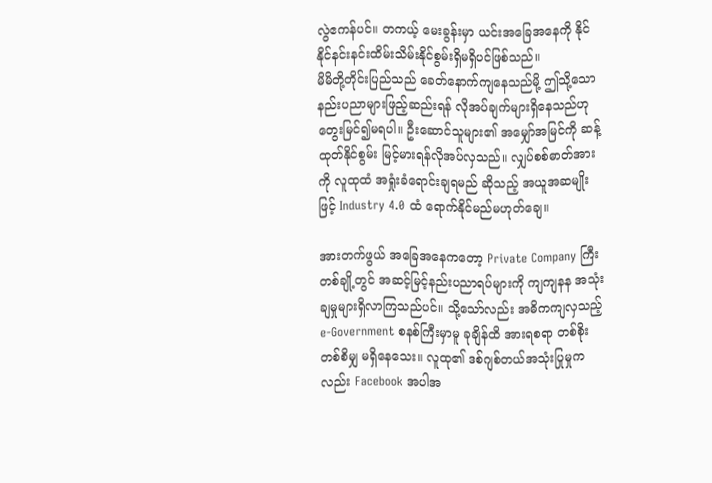လွဲဧကန်ပင်။ တကယ့် မေးခွန်းမှာ ယင်းအခြေအနေကို နိုင်နိုင်နင်းနင်းထိမ်းသိမ်းနိုင်စွမ်းရှိမရှိပင်ဖြစ်သည်။
မိမိတို့တိုင်းပြည်သည် ခေတ်နောက်ကျနေသည်မို့ ဤသို့သောနည်းပညာများဖြည့်ဆည်းရန် လိုအပ်ချက်များရှိနေသည်ဟု တွေးမြင်၍မရပါ။ ဦးဆောင်သူများ၏ အမျှော်အမြင်ကို ဆန့်ထုတ်နိုင်စွမ်း မြင့်မားရန်လိုအပ်လှသည်။ လျှပ်စစ်ဓာတ်အားကို လူထုထံ အရှုံးခံရောင်းချရမည် ဆိုသည့် အယူအဆမျိုးဖြင့် Industry 4.0 ထံ ရောက်နိုင်မည်မဟုတ်ချေ။

အားတက်ဖွယ် အခြေအနေကတော့ Private Company ကြီးတစ်ချို့တွင် အဆင့်မြင့်နည်းပညာရပ်များကို ကျကျနန အသုံးချမှုများရှိလာကြသည်ပင်။ သို့သော်လည်း အဓိကကျလှသည့် e-Government စနစ်ကြီးမှာမူ ခုချိန်ထိ အားရစရာ တစ်စိုးတစ်စိမျှ မရှိနေသေး။ လူထု၏ ဒစ်ဂျစ်တယ်အသုံးပြုမှုကလည်း Facebook အပါအ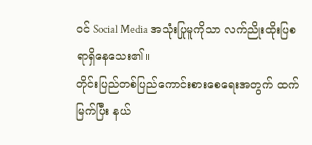ဝင် Social Media အသုံးပြုမူကိုသာ လက်ညိုးထိုးပြစရာရှိနေသေး၏။
တိုင်းပြည်တစ်ပြည်ကောင်းစားစေရေးအတွက် ထက်မြက်ပြီး နယ်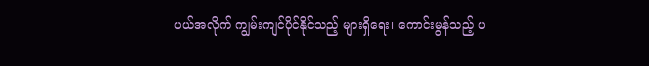ပယ်အလိုက် ကျွမ်းကျင်ပိုင်နိုင်သည့် များရှိရေး၊ ကောင်းမွန်သည့် ပ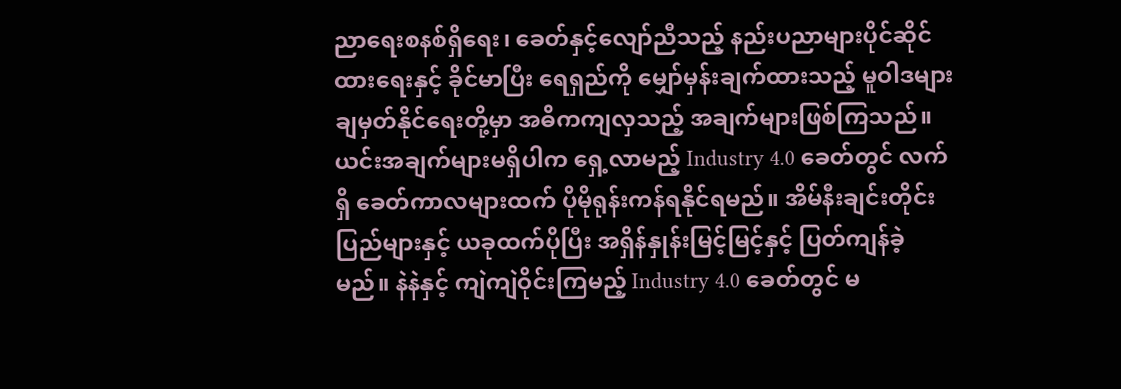ညာရေးစနစ်ရှိရေး၊ ခေတ်နှင့်လျော်ညီသည့် နည်းပညာများပိုင်ဆိုင်ထားရေးနှင့် ခိုင်မာပြီး ရေရှည်ကို မျှော်မှန်းချက်ထားသည့် မူဝါဒများချမှတ်နိုင်ရေးတို့မှာ အဓိကကျလှသည့် အချက်များဖြစ်ကြသည်။
ယင်းအချက်များမရှိပါက ရှေ့လာမည့် Industry 4.0 ခေတ်တွင် လက်ရှိ ခေတ်ကာလများထက် ပိုမိုရုန်းကန်ရနိုင်ရမည်။ အိမ်နီးချင်းတိုင်းပြည်များနှင့် ယခုထက်ပိုပြီး အရှိန်နှုန်းမြင့်မြင့်နှင့် ပြတ်ကျန်ခဲ့မည်။ နဲနဲနှင့် ကျဲကျဲဝိုင်းကြမည့် Industry 4.0 ခေတ်တွင် မ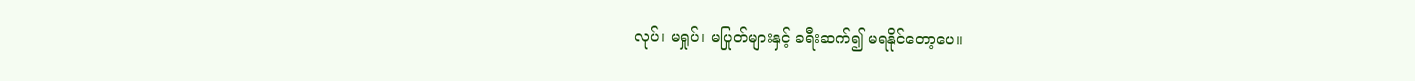လုပ်၊ မရှုပ်၊ မပြုတ်များနှင့် ခရီးဆက်၍ မရနိုင်တော့ပေ။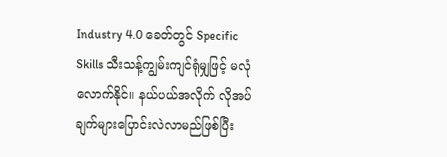Industry 4.0 ခေတ်တွင် Specific Skills သီးသန့်ကျွမ်းကျင်ရုံမျှဖြင့် မလုံလောက်နိုင်။ နယ်ပယ်အလိုက် လိုအပ်ချက်များပြောင်းလဲလာမည်ဖြစ်ပြီး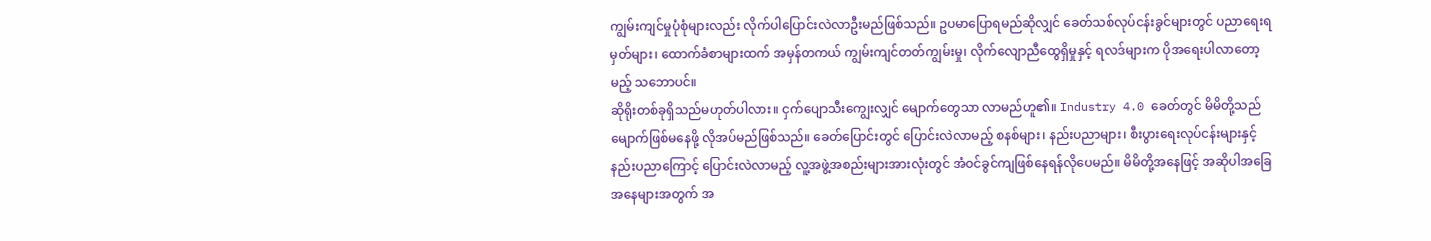ကျွမ်းကျင်မှုပုံစုံများလည်း လိုက်ပါပြောင်းလဲလာဦးမည်ဖြစ်သည်။ ဥပမာပြောရမည်ဆိုလျှင် ခေတ်သစ်လုပ်ငန်းခွင်များတွင် ပညာရေးရမှတ်များ၊ ထောက်ခံစာများထက် အမှန်တကယ် ကျွမ်းကျင်တတ်ကျွမ်းမှု၊ လိုက်လျောညီထွေရှိမှုနှင့် ရလဒ်များက ပိုအရေးပါလာတော့မည့် သဘောပင်။
ဆိုရိုးတစ်ခုရှိသည်မဟုတ်ပါလား။ ငှက်ပျောသီးကျွေးလျှင် မျောက်တွေသာ လာမည်ဟူ၏။ Industry 4.0 ခေတ်တွင် မိမိတို့သည် မျောက်ဖြစ်မနေဖို့ လိုအပ်မည်ဖြစ်သည်။ ခေတ်ပြောင်းတွင် ပြောင်းလဲလာမည့် စနစ်များ၊ နည်းပညာများ၊ စီးပွားရေးလုပ်ငန်းများနှင့် နည်းပညာကြောင့် ပြောင်းလဲလာမည့် လူ့အဖွဲ့အစည်းများအားလုံးတွင် အံဝင်ခွင်ကျဖြစ်နေရန်လိုပေမည်။ မိမိတို့အနေဖြင့် အဆိုပါအခြေအနေများအတွက် အ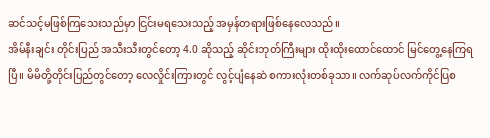ဆင်သင့်မဖြစ်ကြသေးသည်မှာ ငြင်းမရသေးသည့် အမှန်တရားဖြစ်နေလေသည်။
အိမ်နီးချင်း တိုင်းပြည် အသီးသီးတွင်တော့ 4.0 ဆိုသည့် ဆိုင်းဘုတ်ကြီးများ ထိုးထိုးထောင်ထောင် မြင်တွေ့နေကြရပြီ။ မိမိတို့တိုင်းပြည်တွင်တော့ လေလှိုင်းကြားတွင် လွင့်ပျံနေဆဲ စကားလုံးတစ်ခုသာ။ လက်ဆုပ်လက်ကိုင်ပြစ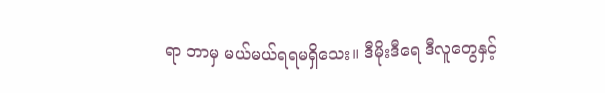ရာ ဘာမှ မယ်မယ်ရရမရှိသေး။ ဒီမိုးဒီရေ ဒီလူတွေနှင့်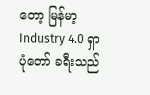တော့ မြန်မာ့ Industry 4.0 ရှာပုံတော် ခရီးသည်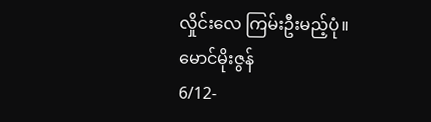လှိုင်းလေ ကြမ်းဦးမည့်ပုံ။
မောင်မိုးဇွန်
6/12-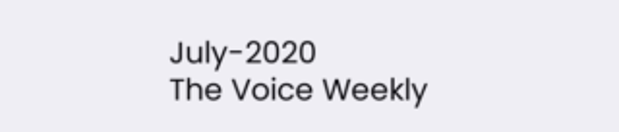July-2020
The Voice Weekly